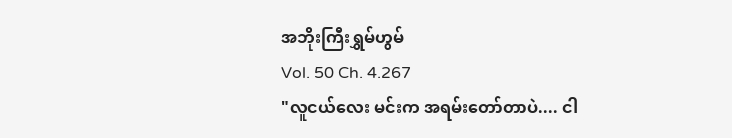အဘိုးကြီးရွှမ်ဟွမ်
Vol. 50 Ch. 4.267
"လူငယ်လေး မင်းက အရမ်းတော်တာပဲ.... ငါ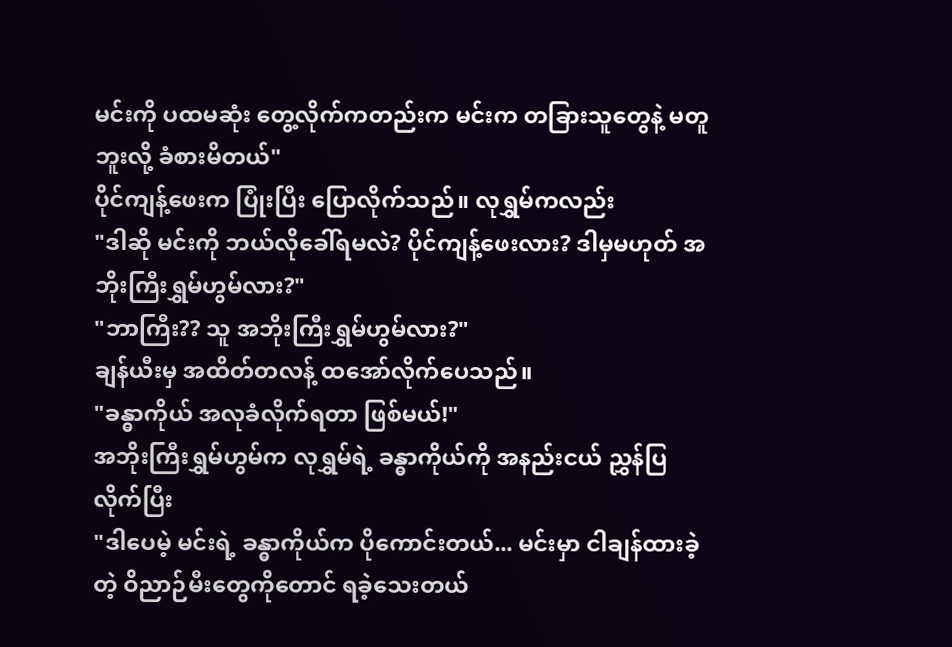မင်းကို ပထမဆုံး တွေ့လိုက်ကတည်းက မင်းက တခြားသူတွေနဲ့ မတူဘူးလို့ ခံစားမိတယ်"
ပိုင်ကျန့်ဖေးက ပြုံးပြီး ပြောလိုက်သည်။ လုရွှမ်ကလည်း
"ဒါဆို မင်းကို ဘယ်လိုခေါ်ရမလဲ? ပိုင်ကျန့်ဖေးလား? ဒါမှမဟုတ် အဘိုးကြီးရွှမ်ဟွမ်လား?"
"ဘာကြီး?? သူ အဘိုးကြီးရွှမ်ဟွမ်လား?"
ချန်ယီးမှ အထိတ်တလန့် ထအော်လိုက်ပေသည်။
"ခန္ဓာကိုယ် အလုခံလိုက်ရတာ ဖြစ်မယ်!"
အဘိုးကြီးရွှမ်ဟွမ်က လုရွှမ်ရဲ့ ခန္ဓာကိုယ်ကို အနည်းငယ် ညွှန်ပြလိုက်ပြီး
"ဒါပေမဲ့ မင်းရဲ့ ခန္ဓာကိုယ်က ပိုကောင်းတယ်... မင်းမှာ ငါချန်ထားခဲ့တဲ့ ဝိညာဉ်မီးတွေကိုတောင် ရခဲ့သေးတယ်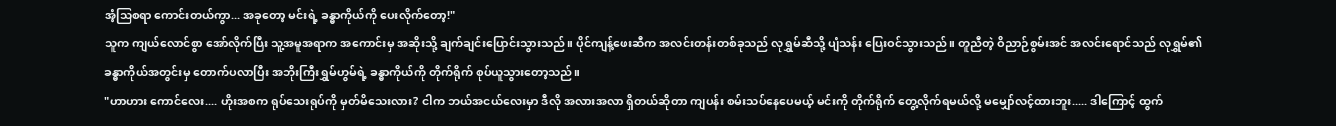အံ့သြစရာ ကောင်းတယ်ကွာ... အခုတော့ မင်းရဲ့ ခန္ဓာကိုယ်ကို ပေးလိုက်တော့!"
သူက ကျယ်လောင်စွာ အော်လိုက်ပြီး သူ့အမူအရာက အကောင်းမှ အဆိုးသို့ ချက်ချင်းပြောင်းသွားသည်။ ပိုင်ကျန့်ဖေးဆီက အလင်းတန်းတစ်ခုသည် လုရွှမ်ဆီသို့ ပျံသန်း ပြေးဝင်သွားသည်။ တူညီတဲ့ ဝိညာဉ်စွမ်းအင် အလင်းရောင်သည် လုရွှမ်၏ ခန္ဓာကိုယ်အတွင်းမှ တောက်ပလာပြီး အဘိုးကြီးရွှမ်ဟွမ်ရဲ့ ခန္ဓာကိုယ်ကို တိုက်ရိုက် စုပ်ယူသွားတော့သည်။
"ဟာဟား ကောင်လေး.... ဟိုးအစက ရုပ်သေးရုပ်ကို မှတ်မိသေးလား? ငါက ဘယ်အငယ်လေးမှာ ဒီလို အလားအလာ ရှိတယ်ဆိုတာ ကျပန်း စမ်းသပ်နေပေမယ့် မင်းကို တိုက်ရိုက် တွေ့လိုက်ရမယ်လို့ မမျှော်လင့်ထားဘူး..... ဒါကြောင့် ထွက်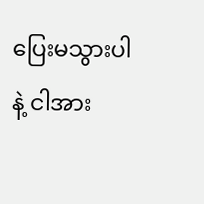ပြေးမသွားပါနဲ့ ငါအား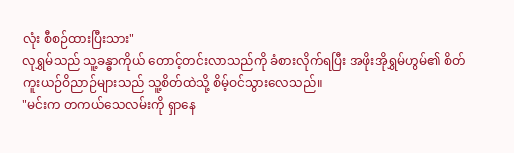လုံး စီစဉ်ထားပြီးသား"
လုရွှမ်သည် သူ့ခန္ဓာကိုယ် တောင့်တင်းလာသည်ကို ခံစားလိုက်ရပြီး အဖိုးအိုရွှမ်ဟွမ်၏ စိတ်ကူးယဉ်ဝိညာဉ်များသည် သူ့စိတ်ထဲသို့ စိမ့်ဝင်သွားလေသည်။
"မင်းက တကယ်သေလမ်းကို ရှာနေ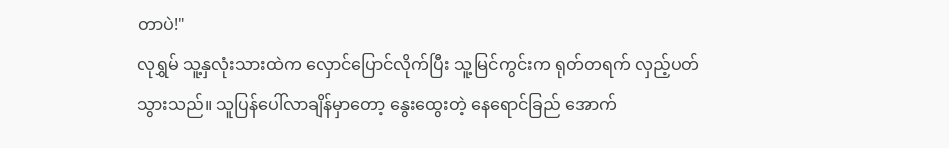တာပဲ!"
လုရွှမ် သူ့နှလုံးသားထဲက လှောင်ပြောင်လိုက်ပြီး သူ့မြင်ကွင်းက ရုတ်တရက် လှည့်ပတ်သွားသည်။ သူပြန်ပေါ်လာချိန်မှာတော့ နွေးထွေးတဲ့ နေရောင်ခြည် အောက်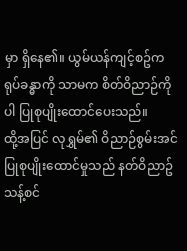မှာ ရှိနေ၏။ ယွမ်ယန်ကျင့်စဥ်က ရုပ်ခန္ဓာကို သာမက စိတ်ဝိညာဉ်ကိုပါ ပြုစုပျိုးထောင်ပေးသည်။
ထို့အပြင် လုရွှမ်၏ ဝိညာဉ်စွမ်းအင် ပြုစုပျိုးထောင်မှုသည် နတ်ဝိညာဥ် သန့်စင်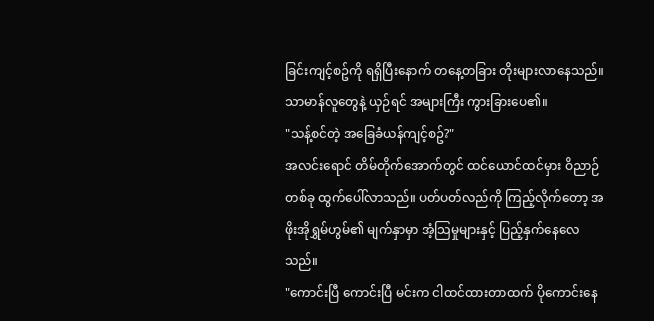ခြင်းကျင့်စဥ်ကို ရရှိပြီးနောက် တနေ့တခြား တိုးများလာနေသည်။
သာမာန်လူတွေနဲ့ ယှဉ်ရင် အများကြီး ကွားခြားပေ၏။
"သန့်စင်တဲ့ အခြေခံယန်ကျင့်စဥ်?"
အလင်းရောင် တိမ်တိုက်အောက်တွင် ထင်ယောင်ထင်မှား ဝိညာဉ်တစ်ခု ထွက်ပေါ်လာသည်။ ပတ်ပတ်လည်ကို ကြည့်လိုက်တော့ အဖိုးအိုရွှမ်ဟွမ်၏ မျက်နှာမှာ အံ့သြမှုများနှင့် ပြည့်နှက်နေလေသည်။
"ကောင်းပြီ ကောင်းပြီ မင်းက ငါထင်ထားတာထက် ပိုကောင်းနေ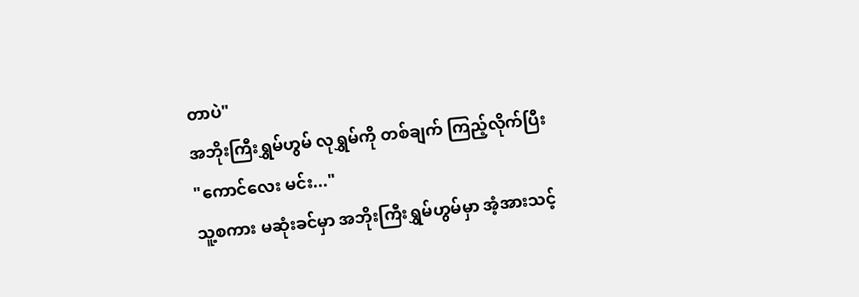တာပဲ"
အဘိုးကြီးရွှမ်ဟွမ် လုရွှမ်ကို တစ်ချက် ကြည့်လိုက်ပြီး
"ကောင်လေး မင်း..."
သူ့စကား မဆုံးခင်မှာ အဘိုးကြီးရွှမ်ဟွမ်မှာ အံ့အားသင့်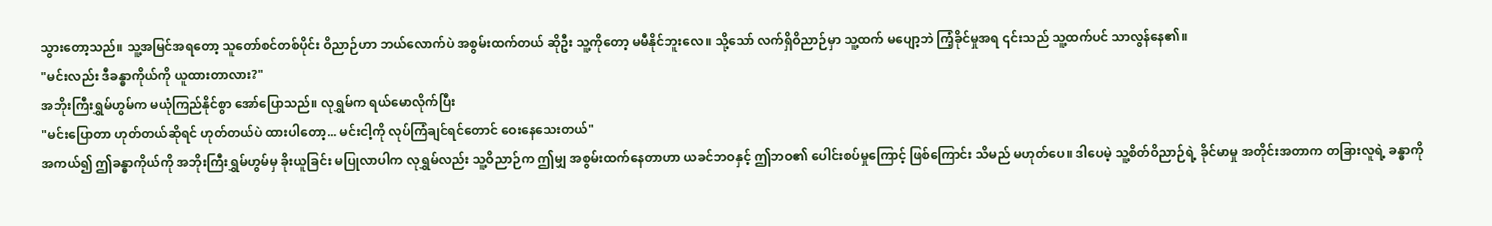သွားတော့သည်။ သူ့အမြင်အရတော့ သူတော်စင်တစ်ပိုင်း ဝိညာဉ်ဟာ ဘယ်လောက်ပဲ အစွမ်းထက်တယ် ဆိုဦး သူ့ကိုတော့ မမီနိုင်ဘူးလေ။ သို့သော် လက်ရှိဝိညာဉ်မှာ သူ့ထက် မပျော့ဘဲ ကြံ့ခိုင်မှုအရ ၎င်းသည် သူ့ထက်ပင် သာလွန်နေ၏။
"မင်းလည်း ဒီခန္ဓာကိုယ်ကို ယူထားတာလား?"
အဘိုးကြီးရွှမ်ဟွမ်က မယုံကြည်နိုင်စွာ အော်ပြောသည်။ လုရွှမ်က ရယ်မောလိုက်ပြီး
"မင်းပြောတာ ဟုတ်တယ်ဆိုရင် ဟုတ်တယ်ပဲ ထားပါတော့... မင်းငါ့ကို လုပ်ကြံချင်ရင်တောင် ဝေးနေသေးတယ်"
အကယ်၍ ဤခန္ဓာကိုယ်ကို အဘိုးကြီးရွှမ်ဟွမ်မှ ခိုးယူခြင်း မပြုလာပါက လုရွှမ်လည်း သူ့ဝိညာဉ်က ဤမျှ အစွမ်းထက်နေတာဟာ ယခင်ဘဝနှင့် ဤဘဝ၏ ပေါင်းစပ်မှုကြောင့် ဖြစ်ကြောင်း သိမည် မဟုတ်ပေ။ ဒါပေမဲ့ သူ့စိတ်ဝိညာဉ်ရဲ့ ခိုင်မာမှု အတိုင်းအတာက တခြားလူရဲ့ ခန္ဓာကို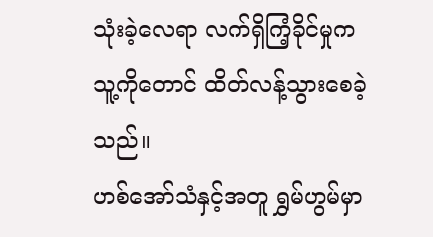သုံးခဲ့လေရာ လက်ရှိကြံ့ခိုင်မှုက သူ့ကိုတောင် ထိတ်လန့်သွားစေခဲ့သည်။
ဟစ်အော်သံနှင့်အတူ ရွှမ်ဟွမ်မှာ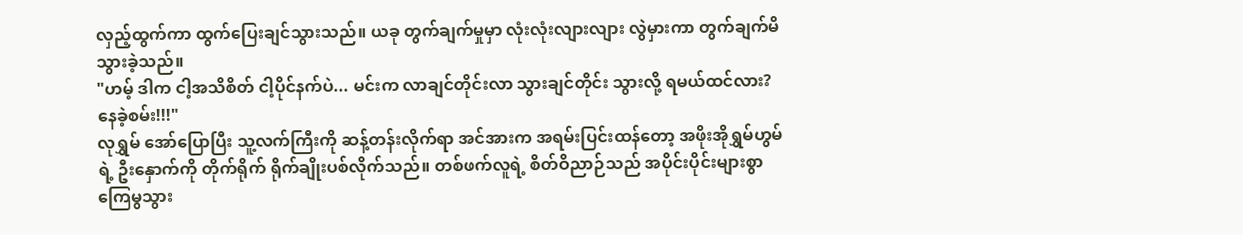လှည့်ထွက်ကာ ထွက်ပြေးချင်သွားသည်။ ယခု တွက်ချက်မှုမှာ လုံးလုံးလျားလျား လွဲမှားကာ တွက်ချက်မိသွားခဲ့သည်။
"ဟမ့် ဒါက ငါ့အသိစိတ် ငါ့ပိုင်နက်ပဲ... မင်းက လာချင်တိုင်းလာ သွားချင်တိုင်း သွားလို့ ရမယ်ထင်လား? နေခဲ့စမ်း!!!"
လုရွှမ် အော်ပြောပြီး သူ့လက်ကြီးကို ဆန့်တန်းလိုက်ရာ အင်အားက အရမ်းပြင်းထန်တော့ အဖိုးအိုရွှမ်ဟွမ်ရဲ့ ဦးနှောက်ကို တိုက်ရိုက် ရိုက်ချိုးပစ်လိုက်သည်။ တစ်ဖက်လူရဲ့ စိတ်ဝိညာဉ်သည် အပိုင်းပိုင်းများစွာ ကြေမွသွား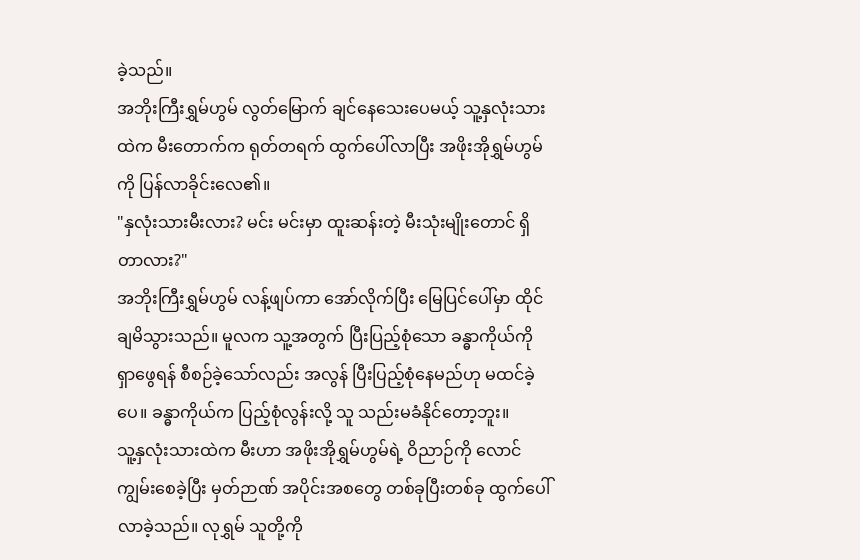ခဲ့သည်။
အဘိုးကြီးရွှမ်ဟွမ် လွတ်မြောက် ချင်နေသေးပေမယ့် သူ့နှလုံးသားထဲက မီးတောက်က ရုတ်တရက် ထွက်ပေါ်လာပြီး အဖိုးအိုရွှမ်ဟွမ်ကို ပြန်လာခိုင်းလေ၏။
"နှလုံးသားမီးလား? မင်း မင်းမှာ ထူးဆန်းတဲ့ မီးသုံးမျိုးတောင် ရှိတာလား?"
အဘိုးကြီးရွှမ်ဟွမ် လန့်ဖျပ်ကာ အော်လိုက်ပြီး မြေပြင်ပေါ်မှာ ထိုင်ချမိသွားသည်။ မူလက သူ့အတွက် ပြီးပြည့်စုံသော ခန္ဓာကိုယ်ကို ရှာဖွေရန် စီစဉ်ခဲ့သော်လည်း အလွန် ပြီးပြည့်စုံနေမည်ဟု မထင်ခဲ့ပေ။ ခန္ဓာကိုယ်က ပြည့်စုံလွန်းလို့ သူ သည်းမခံနိုင်တော့ဘူး။
သူ့နှလုံးသားထဲက မီးဟာ အဖိုးအိုရွှမ်ဟွမ်ရဲ့ ဝိညာဉ်ကို လောင်ကျွမ်းစေခဲ့ပြီး မှတ်ဉာဏ် အပိုင်းအစတွေ တစ်ခုပြီးတစ်ခု ထွက်ပေါ်လာခဲ့သည်။ လုရွှမ် သူတို့ကို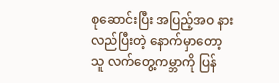စုဆောင်းပြီး အပြည့်အဝ နားလည်ပြီးတဲ့ နောက်မှာတော့ သူ လက်တွေ့ကမ္ဘာကို ပြန်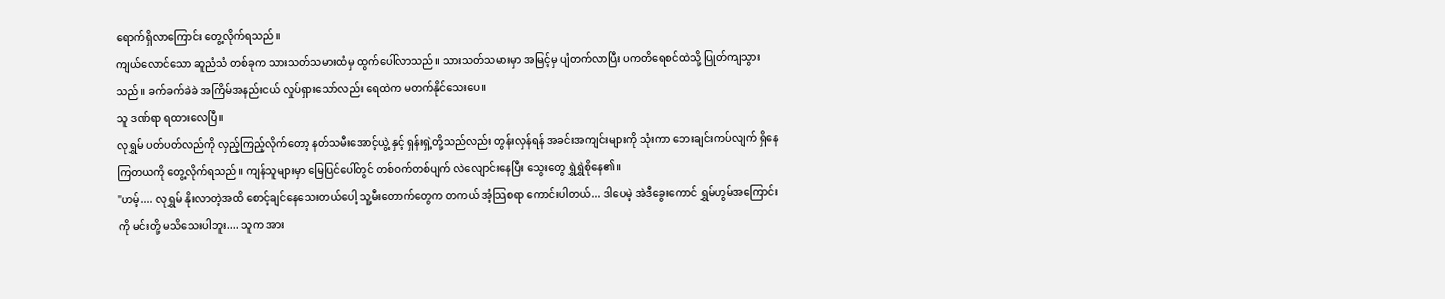ရောက်ရှိလာကြောင်း တွေ့လိုက်ရသည်။
ကျယ်လောင်သော ဆူညံသံ တစ်ခုက သားသတ်သမားထံမှ ထွက်ပေါ်လာသည်။ သားသတ်သမားမှာ အမြင့်မှ ပျံတက်လာပြီး ပကတိရေစင်ထဲသို့ ပြုတ်ကျသွားသည်။ ခက်ခက်ခဲခဲ အကြိမ်အနည်းငယ် လှုပ်ရှားသော်လည်း ရေထဲက မတက်နိုင်သေးပေ။
သူ ဒဏ်ရာ ရထားလေပြီ။
လုရွှမ် ပတ်ပတ်လည်ကို လှည့်ကြည့်လိုက်တော့ နတ်သမီးအောင့်ယွဲ့ နှင့် ရှန်းရှဲ့တို့သည်လည်း တွန်းလှန်ရန် အခင်းအကျင်းများကို သုံးကာ ဘေးချင်းကပ်လျက် ရှိနေကြတယကို တွေ့လိုက်ရသည်။ ကျန်သူများမှာ မြေပြင်ပေါ်တွင် တစ်ဝက်တစ်ပျက် လဲလျောင်းနေပြီး သွေးတွေ ရွှဲရွှဲစိုနေ၏။
"ဟမ့်.... လုရွှမ် နိုးလာတဲ့အထိ စောင့်ချင်နေသေးတယ်ပေါ့ သူ့မီးတောက်တွေက တကယ် အံ့သြစရာ ကောင်းပါတယ်... ဒါပေမဲ့ အဲဒီခွေးကောင် ရွှမ်ဟွမ်အကြောင်းကို မင်းတို့ မသိသေးပါဘူး.... သူက အား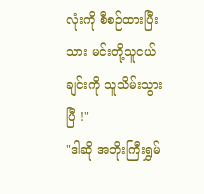လုံးကို စီစဉ်ထားပြီးသား မင်းတို့သူငယ်ချင်းကို သူသိမ်းသွားပြီ !"
"ဒါဆို အဘိုးကြီးရွှမ်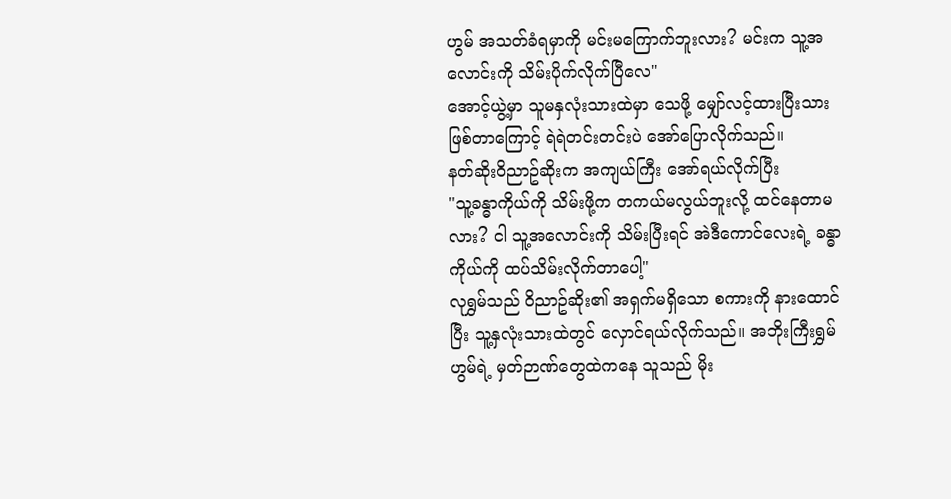ဟွမ် အသတ်ခံရမှာကို မင်းမကြောက်ဘူးလား? မင်းက သူ့အလောင်းကို သိမ်းပိုက်လိုက်ပြီလေ"
အောင့်ယွဲ့မှာ သူမနှလုံးသားထဲမှာ သေဖို့ မျှော်လင့်ထားပြီးသား ဖြစ်တာကြောင့် ရဲရဲတင်းတင်းပဲ အော်ပြောလိုက်သည်။
နတ်ဆိုးဝိညာဥ်ဆိုးက အကျယ်ကြီး အော်ရယ်လိုက်ပြီး
"သူ့ခန္ဓာကိုယ်ကို သိမ်းဖို့က တကယ်မလွယ်ဘူးလို့ ထင်နေတာမလား? ငါ သူ့အလောင်းကို သိမ်းပြီးရင် အဲဒီကောင်လေးရဲ့ ခန္ဓာကိုယ်ကို ထပ်သိမ်းလိုက်တာပေါ့"
လုရွှမ်သည် ဝိညာဥ်ဆိုး၏ အရှက်မရှိသော စကားကို နားထောင်ပြီး သူ့နှလုံးသားထဲတွင် လှောင်ရယ်လိုက်သည်။ အဘိုးကြီးရွှမ်ဟွမ်ရဲ့ မှတ်ဉာဏ်တွေထဲကနေ သူသည် မိုး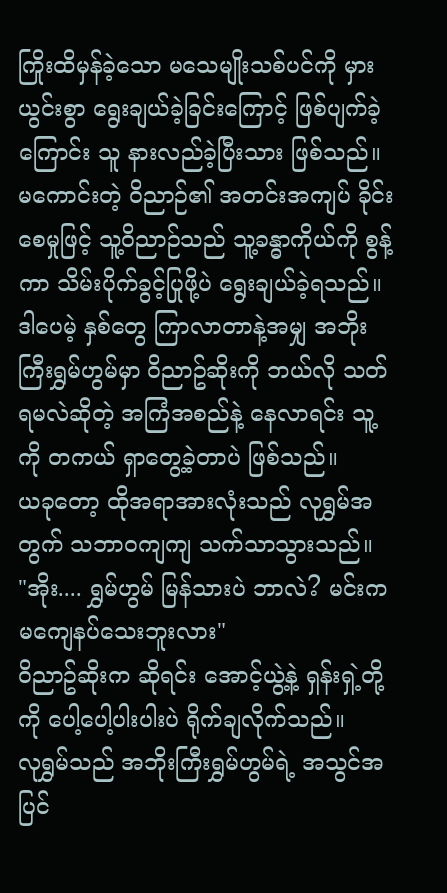ကြိုးထိမှန်ခဲ့သော မသေမျိုးသစ်ပင်ကို မှားယွင်းစွာ ရွေးချယ်ခဲ့ခြင်းကြောင့် ဖြစ်ပျက်ခဲ့ကြောင်း သူ နားလည်ခဲ့ပြီးသား ဖြစ်သည်။
မကောင်းတဲ့ ဝိညာဉ်၏ အတင်းအကျပ် ခိုင်းစေမှုဖြင့် သူ့ဝိညာဉ်သည် သူ့ခန္ဓာကိုယ်ကို စွန့်ကာ သိမ်းပိုက်ခွင့်ပြုဖို့ပဲ ရွေးချယ်ခဲ့ရသည်။ ဒါပေမဲ့ နှစ်တွေ ကြာလာတာနဲ့အမျှ အဘိုးကြီးရွှမ်ဟွမ်မှာ ဝိညာဥ်ဆိုးကို ဘယ်လို သတ်ရမလဲဆိုတဲ့ အကြံအစည်နဲ့ နေလာရင်း သူ့ကို တကယ် ရှာတွေ့ခဲ့တာပဲ ဖြစ်သည်။
ယခုတော့ ထိုအရာအားလုံးသည် လုရွှမ်အတွက် သဘာဝကျကျ သက်သာသွားသည်။
"အိုး.... ရွှမ်ဟွမ် မြန်သားပဲ ဘာလဲ? မင်းက မကျေနပ်သေးဘူးလား"
ဝိညာဥ်ဆိုးက ဆိုရင်း အောင့်ယွဲ့နဲ့ ရှန်းရှဲ့တို့ကို ပေါ့ပေါ့ပါးပါးပဲ ရိုက်ချလိုက်သည်။
လုရွှမ်သည် အဘိုးကြီးရွှမ်ဟွမ်ရဲ့ အသွင်အပြင်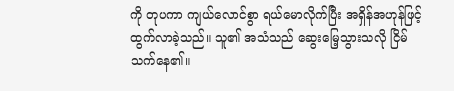ကို တုပကာ ကျယ်လောင်စွာ ရယ်မောလိုက်ပြီး အရှိန်အဟုန်ဖြင့် ထွက်လာခဲ့သည်။ သူ၏ အသံသည် ဆွေးမြေ့သွားသလို ငြိမ်သက်နေ၏။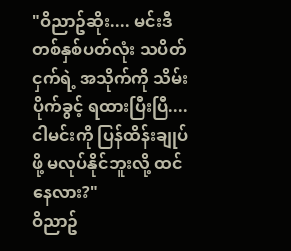"ဝိညာဥ်ဆိုး.... မင်းဒီတစ်နှစ်ပတ်လုံး သပိတ်ငှက်ရဲ့ အသိုက်ကို သိမ်းပိုက်ခွင့် ရထားပြီးပြီ.... ငါမင်းကို ပြန်ထိန်းချုပ်ဖို့ မလုပ်နိုင်ဘူးလို့ ထင်နေလား?"
ဝိညာဥ်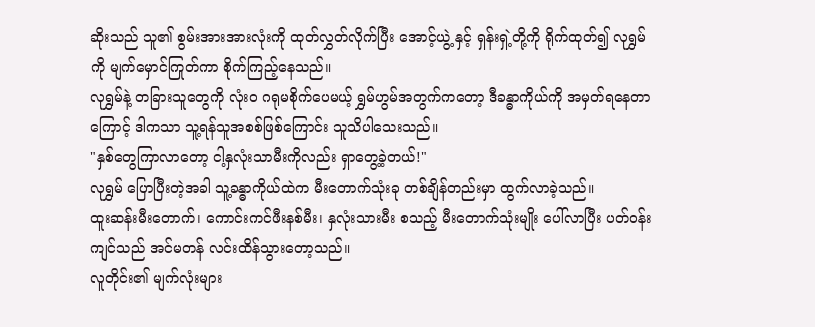ဆိုးသည် သူ၏ စွမ်းအားအားလုံးကို ထုတ်လွှတ်လိုက်ပြီး အောင့်ယွဲ့ နှင့် ရှန်းရှဲ့တို့ကို ရိုက်ထုတ်၍ လုရွှမ်ကို မျက်မှောင်ကြုတ်ကာ စိုက်ကြည့်နေသည်။
လုရွှမ်နဲ့ တခြားသူတွေကို လုံးဝ ဂရုမစိုက်ပေမယ့် ရွှမ်ဟွမ်အတွက်ကတော့ ဒီခန္ဓာကိုယ်ကို အမှတ်ရနေတာကြောင့် ဒါကသာ သူ့ရန်သူအစစ်ဖြစ်ကြောင်း သူသိပါသေးသည်။
"နှစ်တွေကြာလာတော့ ငါ့နှလုံးသာမီးကိုလည်း ရှာတွေ့ခဲ့တယ်!"
လုရွှမ် ပြောပြီးတဲ့အခါ သူ့ခန္ဓာကိုယ်ထဲက မီးတောက်သုံးခု တစ်ချိန်တည်းမှာ ထွက်လာခဲ့သည်။
ထူးဆန်းမီးတောက်၊ ကောင်းကင်ဖီးနစ်မီး၊ နှလုံးသားမီး စသည့် မီးတောက်သုံးမျိုး ပေါ်လာပြီး ပတ်ဝန်းကျင်သည် အင်မတန် လင်းထိန်သွားတော့သည်။
လူတိုင်း၏ မျက်လုံးများ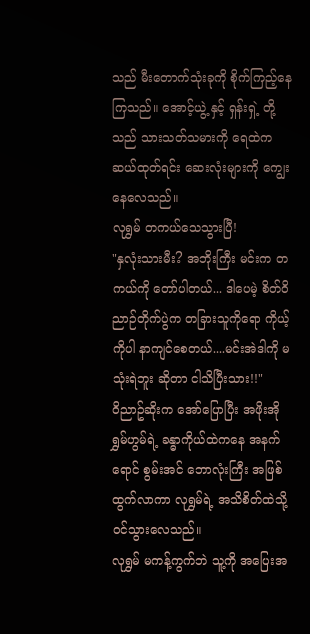သည် မီးတောက်သုံးခုကို စိုက်ကြည့်နေကြသည်။ အောင့်ယွဲ့ နှင့် ရှန်းရှဲ့ တို့သည် သားသတ်သမားကို ရေထဲက ဆယ်ထုတ်ရင်း ဆေးလုံးများကို ကျွေးနေလေသည်။
လုရွှမ် တကယ်သေသွားပြီ!
"နှလုံးသားမီး? အဘိုးကြီး မင်းက တကယ်ကို တော်ပါတယ်... ဒါပေမဲ့ စိတ်ဝိညာဉ်တိုက်ပွဲက တခြားသူကိုရော ကိုယ့်ကိုပါ နာကျင်စေတယ်....မင်းအဲဒါကို မသုံးရဲဘူး ဆိုတာ ငါသိပြီးသား!!"
ဝိညာဥ်ဆိုးက အော်ပြောပြီး အဖိုးအိုရွှမ်ဟွမ်ရဲ့ ခန္ဓာကိုယ်ထဲကနေ အနက်ရောင် စွမ်းအင် ဘောလုံးကြီး အဖြစ် ထွက်လာကာ လုရွှမ်ရဲ့ အသိစိတ်ထဲသို့ ဝင်သွားလေသည်။
လုရွှမ် မကန့်ကွက်ဘဲ သူ့ကို အပြေးအ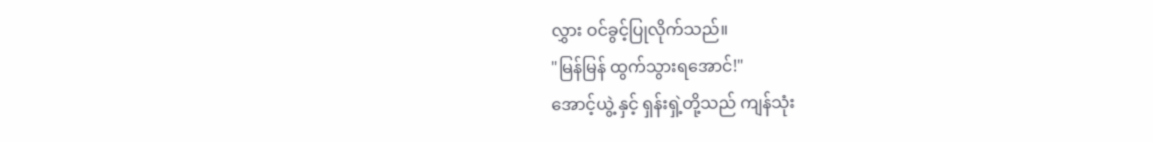လွှား ဝင်ခွင့်ပြုလိုက်သည်။
"မြန်မြန် ထွက်သွားရအောင်!"
အောင့်ယွဲ့ နှင့် ရှန်းရှဲ့တို့သည် ကျန်သုံး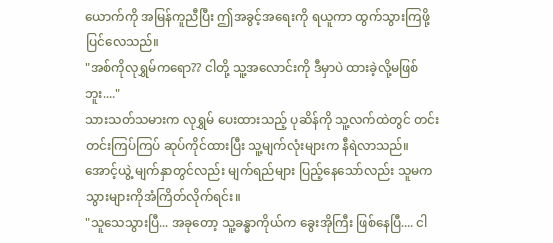ယောက်ကို အမြန်ကူညီပြီး ဤအခွင့်အရေးကို ရယူကာ ထွက်သွားကြဖို့ ပြင်လေသည်။
"အစ်ကိုလုရွှမ်ကရော?? ငါတို့ သူ့အလောင်းကို ဒီမှာပဲ ထားခဲ့လို့မဖြစ်ဘူး...."
သားသတ်သမားက လုရွှမ် ပေးထားသည့် ပုဆိန်ကို သူ့လက်ထဲတွင် တင်းတင်းကြပ်ကြပ် ဆုပ်ကိုင်ထားပြီး သူ့မျက်လုံးများက နီရဲလာသည်။
အောင့်ယွဲ့ မျက်နှာတွင်လည်း မျက်ရည်များ ပြည့်နေသော်လည်း သူမက သွားများကိုအံကြိတ်လိုက်ရင်း။
"သူသေသွားပြီ... အခုတော့ သူ့ခန္ဓာကိုယ်က ခွေးအိုကြီး ဖြစ်နေပြီ.... ငါ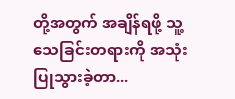တို့အတွက် အချိန်ရဖို့ သူ့သေခြင်းတရားကို အသုံးပြုသွားခဲ့တာ...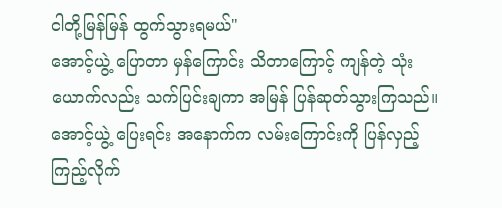ငါတို့မြန်မြန် ထွက်သွားရမယ်"
အောင့်ယွဲ့ ပြောတာ မှန်ကြောင်း သိတာကြောင့် ကျန်တဲ့ သုံးယောက်လည်း သက်ပြင်းချကာ အမြန် ပြန်ဆုတ်သွားကြသည်။ အောင့်ယွဲ့ ပြေးရင်း အနောက်က လမ်းကြောင်းကို ပြန်လှည့်ကြည့်လိုက်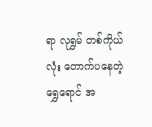ရာ လုရွှမ် တစ်ကိုယ်လုံး တောက်ပနေတဲ့ ရွှေရောင် အ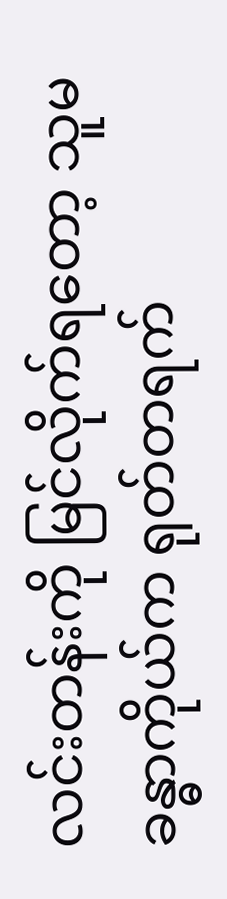လင်းတန်းကို မြင်လိုက်ရတော့ သူမခန္ဓာကိုယ်က ရုတ်တရက်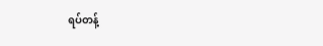ရပ်တန့်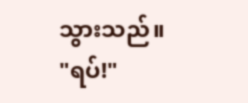သွားသည်။
"ရပ်!"